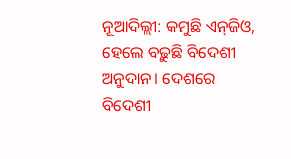ନୂଆଦିଲ୍ଲୀ: କମୁଛି ଏନ୍‌ଜିଓ, ହେଲେ ବଢ଼ୁଛି ବିଦେଶୀ ଅନୁଦାନ। ଦେଶରେ ବିଦେଶୀ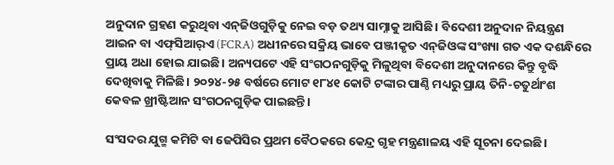ଅନୁଦାନ ଗ୍ରହଣ କରୁଥିବା ଏନ୍‌ଜିଓଗୁଡ଼ିକୁ ନେଇ ବଡ଼ ତଥ୍ୟ ସାମ୍ନାକୁ ଆସିଛି। ବିଦେଶୀ ଅନୁଦାନ ନିୟନ୍ତ୍ରଣ ଆଇନ ବା ଏଫ୍‌ସିଆର୍‌ଏ (FCRA) ଅଧୀନରେ ସକ୍ରିୟ ଭାବେ ପଞ୍ଜୀକୃତ ଏନ୍‌ଜିଓଙ୍କ ସଂଖ୍ୟା ଗତ ଏକ ଦଶନ୍ଧିରେ ପ୍ରାୟ ଅଧା ହୋଇ ଯାଇଛି। ଅନ୍ୟପଟେ ଏହି ସଂଗଠନଗୁଡ଼ିକୁ ମିଳୁଥିବା ବିଦେଶୀ ଅନୁଦାନରେ କିନ୍ତୁ ବୃଦ୍ଧି ଦେଖିବାକୁ ମିଳିଛି। ୨୦୨୪-୨୫ ବର୍ଷରେ ମୋଟ ୧୮୪୧ କୋଟି ଟଙ୍କାର ପାଣ୍ଠି ମଧ୍ୟରୁ ପ୍ରାୟ ତିନି-ଚତୁର୍ଥାଂଶ କେବଳ ଖ୍ରୀଷ୍ଟିଆନ ସଂଗଠନଗୁଡ଼ିକ ପାଇଛନ୍ତି।

ସଂସଦର ଯୁଗ୍ମ କମିଟି ବା ଜେପିସିର ପ୍ରଥମ ବୈଠକରେ କେନ୍ଦ୍ର ଗୃହ ମନ୍ତ୍ରଣାଳୟ ଏହି ସୂଚନା ଦେଇଛି।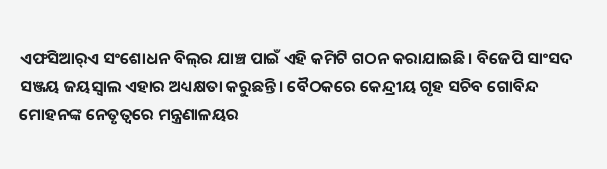ଏଫସିଆର୍‌ଏ ସଂଶୋଧନ ବିଲ୍‌ର ଯାଞ୍ଚ ପାଇଁ ଏହି କମିଟି ଗଠନ କରାଯାଇଛି। ବିଜେପି ସାଂସଦ ସଞ୍ଜୟ ଜୟସ୍ୱାଲ ଏହାର ଅଧ୍ୟକ୍ଷତା କରୁଛନ୍ତି। ବୈଠକରେ କେନ୍ଦ୍ରୀୟ ଗୃହ ସଚିବ ଗୋବିନ୍ଦ ମୋହନଙ୍କ ନେତୃତ୍ୱରେ ମନ୍ତ୍ରଣାଳୟର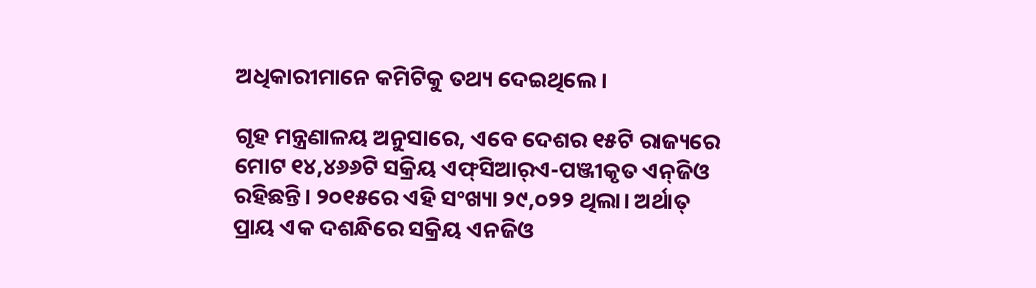ଅଧିକାରୀମାନେ କମିଟିକୁ ତଥ୍ୟ ଦେଇଥିଲେ।

ଗୃହ ମନ୍ତ୍ରଣାଳୟ ଅନୁସାରେ, ଏବେ ଦେଶର ୧୫ଟି ରାଜ୍ୟରେ ମୋଟ ୧୪,୪୬୬ଟି ସକ୍ରିୟ ଏଫ୍‌ସିଆର୍‌ଏ-ପଞ୍ଜୀକୃତ ଏନ୍‌ଜିଓ ରହିଛନ୍ତି। ୨୦୧୫ରେ ଏହି ସଂଖ୍ୟା ୨୯,୦୨୨ ଥିଲା। ଅର୍ଥାତ୍ ପ୍ରାୟ ଏକ ଦଶନ୍ଧିରେ ସକ୍ରିୟ ଏନଜିଓ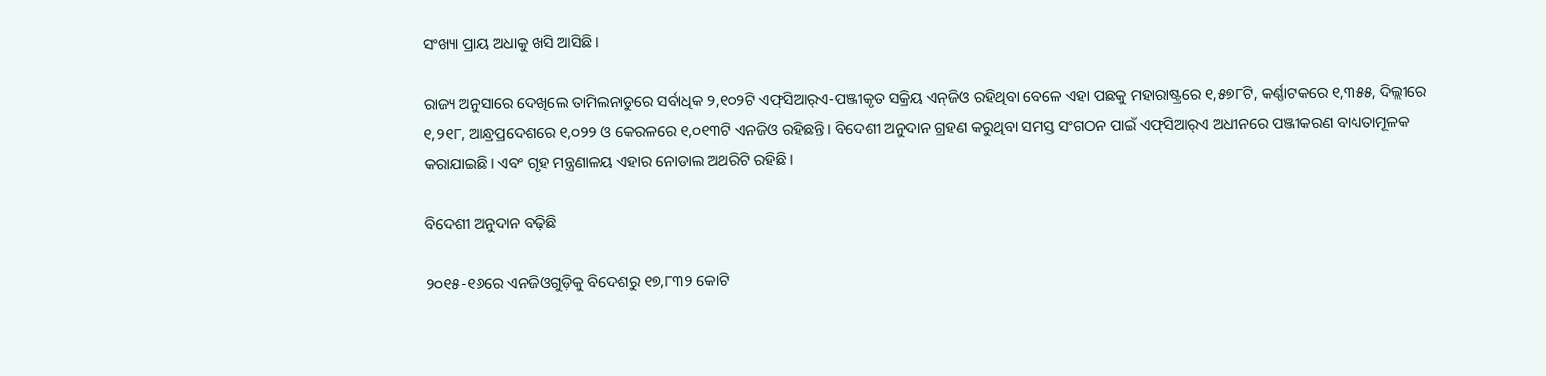ସଂଖ୍ୟା ପ୍ରାୟ ଅଧାକୁ ଖସି ଆସିଛି।

ରାଜ୍ୟ ଅନୁସାରେ ଦେଖିଲେ ତାମିଲନାଡୁରେ ସର୍ବାଧିକ ୨,୧୦୨ଟି ଏଫ୍‌ସିଆର୍‌ଏ-ପଞ୍ଜୀକୃତ ସକ୍ରିୟ ଏନ୍‌ଜିଓ ରହିଥିବା ବେଳେ ଏହା ପଛକୁ ମହାରାଷ୍ଟ୍ରରେ ୧,୫୭୮ଟି, କର୍ଣ୍ଣାଟକରେ ୧,୩୫୫, ଦିଲ୍ଲୀରେ ୧,୨୧୮, ଆନ୍ଧ୍ରପ୍ରଦେଶରେ ୧,୦୨୨ ଓ କେରଳରେ ୧,୦୧୩ଟି ଏନଜିଓ ରହିଛନ୍ତି। ବିଦେଶୀ ଅନୁଦାନ ଗ୍ରହଣ କରୁଥିବା ସମସ୍ତ ସଂଗଠନ ପାଇଁ ଏଫ୍‌ସିଆର୍‌ଏ ଅଧୀନରେ ପଞ୍ଜୀକରଣ ବାଧ୍ୟତାମୂଳକ କରାଯାଇଛି। ଏବଂ ଗୃହ ମନ୍ତ୍ରଣାଳୟ ଏହାର ନୋଡାଲ ଅଥରିଟି ରହିଛି।

ବିଦେଶୀ ଅନୁଦାନ ବଢ଼ିଛି

୨୦୧୫-୧୬ରେ ଏନଜିଓଗୁଡ଼ିକୁ ବିଦେଶରୁ ୧୭,୮୩୨ କୋଟି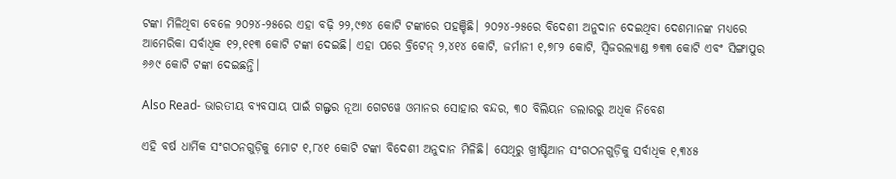ଟଙ୍କା ମିଳିଥିବା ବେଳେ ୨୦୨୪-୨୫ରେ ଏହା ବଢ଼ି ୨୨,୯୭୪ କୋଟି ଟଙ୍କାରେ ପହଞ୍ଚିଛି। ୨୦୨୪-୨୫ରେ ବିଦେଶୀ ଅନୁଦାନ ଦେଇଥିବା ଦେଶମାନଙ୍କ ମଧ୍ୟରେ ଆମେରିକା ସର୍ବାଧିକ ୧୨,୧୧୩ କୋଟି ଟଙ୍କା ଦେଇଛି। ଏହା ପରେ ବ୍ରିଟେନ୍ ୨,୪୧୪ କୋଟି, ଜର୍ମାନୀ ୧,୭୮୨ କୋଟି, ସ୍ୱିଜରଲ୍ୟାଣ୍ଡ ୭୩୩ କୋଟି ଏବଂ ସିଙ୍ଗାପୁର ୬୬୯ କୋଟି ଟଙ୍କା ଦେଇଛନ୍ତି।

Also Read- ଭାରତୀୟ ବ୍ୟବସାୟ ପାଇଁ ଗଲ୍ଫର ନୂଆ ଗେଟୱେ ଓମାନର ସୋହାର ବନ୍ଦର, ୩୦ ବିଲିୟନ ଡଲାରରୁ ଅଧିକ ନିବେଶ

ଏହି ବର୍ଷ ଧାର୍ମିକ ସଂଗଠନଗୁଡ଼ିକୁ ମୋଟ ୧,୮୪୧ କୋଟି ଟଙ୍କା ବିଦେଶୀ ଅନୁଦାନ ମିଳିଛି। ସେଥିରୁ ଖ୍ରୀଷ୍ଟିଆନ ସଂଗଠନଗୁଡ଼ିକୁ ସର୍ବାଧିକ ୧,୩୪୫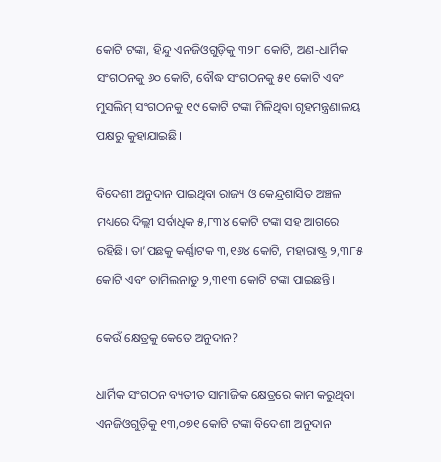କୋଟି ଟଙ୍କା, ହିନ୍ଦୁ ଏନଜିଓଗୁଡ଼ିକୁ ୩୨୮ କୋଟି, ଅଣ-ଧାର୍ମିକ ସଂଗଠନକୁ ୬୦ କୋଟି, ବୌଦ୍ଧ ସଂଗଠନକୁ ୫୧ କୋଟି ଏବଂ ମୁସଲିମ୍ ସଂଗଠନକୁ ୧୯ କୋଟି ଟଙ୍କା ମିଳିଥିବା ଗୃହମନ୍ତ୍ରଣାଳୟ ପକ୍ଷରୁ କୁହାଯାଇଛି।

ବିଦେଶୀ ଅନୁଦାନ ପାଇଥିବା ରାଜ୍ୟ ଓ କେନ୍ଦ୍ରଶାସିତ ଅଞ୍ଚଳ ମଧ୍ୟରେ ଦିଲ୍ଲୀ ସର୍ବାଧିକ ୫,୮୩୪ କୋଟି ଟଙ୍କା ସହ ଆଗରେ ରହିଛି। ତା’ପଛକୁ କର୍ଣ୍ଣାଟକ ୩,୧୬୪ କୋଟି, ମହାରାଷ୍ଟ୍ର ୨,୩୮୫ କୋଟି ଏବଂ ତାମିଲନାଡୁ ୨,୩୧୩ କୋଟି ଟଙ୍କା ପାଇଛନ୍ତି।

କେଉଁ କ୍ଷେତ୍ରକୁ କେତେ ଅନୁଦାନ?

ଧାର୍ମିକ ସଂଗଠନ ବ୍ୟତୀତ ସାମାଜିକ କ୍ଷେତ୍ରରେ କାମ କରୁଥିବା ଏନଜିଓଗୁଡ଼ିକୁ ୧୩,୦୭୧ କୋଟି ଟଙ୍କା ବିଦେଶୀ ଅନୁଦାନ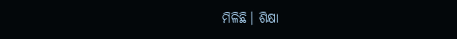ମିଳିଛି। ଶିକ୍ଷା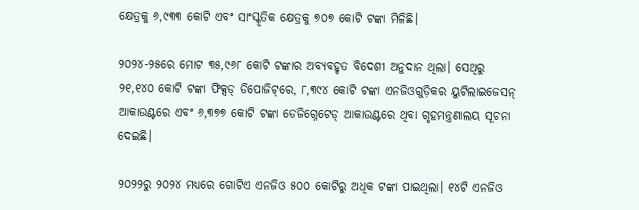କ୍ଷେତ୍ରକୁ ୬,୯୩୩ କୋଟି ଏବଂ ସାଂସ୍କୃତିକ କ୍ଷେତ୍ରକୁ ୭୦୭ କୋଟି ଟଙ୍କା ମିଳିଛି।

୨୦୨୪-୨୫ରେ ମୋଟ ୩୫,୯୬୮ କୋଟି ଟଙ୍କାର ଅବ୍ୟବହୃତ ବିଦେଶୀ ଅନୁଦାନ ଥିଲା। ସେଥିରୁ ୨୧,୧୪୦ କୋଟି ଟଙ୍କା ଫିକ୍ସଡ୍ ଡିପୋଜିଟ୍‌ରେ, ୮,୩୯୪ କୋଟି ଟଙ୍କା ଏନଜିଓଗୁଡ଼ିକର ୟୁଟିଲାଇଜେସନ୍ ଆକାଉଣ୍ଟରେ ଏବଂ ୬,୩୭୭ କୋଟି ଟଙ୍କା ଡେଜିଗ୍ନେଟେଡ୍ ଆକାଉଣ୍ଟରେ ଥିବା ଗୃହମନ୍ତ୍ରଣାଲୟ ସୂଚନା ଦେଇଛି।

୨୦୨୨ରୁ ୨୦୨୪ ମଧ୍ୟରେ ଗୋଟିଏ ଏନଜିଓ ୫୦୦ କୋଟିରୁ ଅଧିକ ଟଙ୍କା ପାଇଥିଲା। ୧୪ଟି ଏନଜିଓ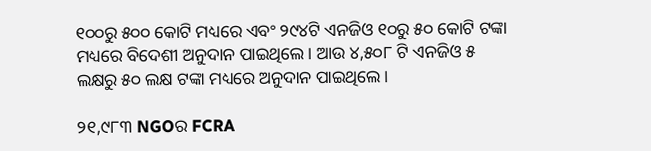୧୦୦ରୁ ୫୦୦ କୋଟି ମଧ୍ୟରେ ଏବଂ ୨୯୪ଟି ଏନଜିଓ ୧୦ରୁ ୫୦ କୋଟି ଟଙ୍କା ମଧ୍ୟରେ ବିଦେଶୀ ଅନୁଦାନ ପାଇଥିଲେ। ଆଉ ୪,୫୦୮ ଟି ଏନଜିଓ ୫ ଲକ୍ଷରୁ ୫୦ ଲକ୍ଷ ଟଙ୍କା ମଧ୍ୟରେ ଅନୁଦାନ ପାଇଥିଲେ।

୨୧,୯୮୩ NGOର FCRA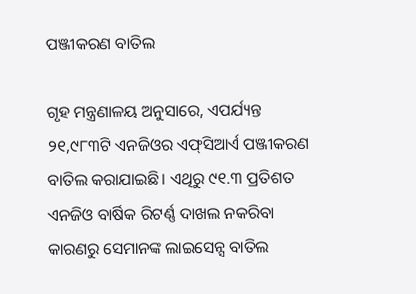ପଞ୍ଜୀକରଣ ବାତିଲ

ଗୃହ ମନ୍ତ୍ରଣାଳୟ ଅନୁସାରେ, ଏପର୍ଯ୍ୟନ୍ତ ୨୧,୯୮୩ଟି ଏନଜିଓର ଏଫ୍‌ସିଆର୍ଏ ପଞ୍ଜୀକରଣ ବାତିଲ କରାଯାଇଛି। ଏଥିରୁ ୯୧.୩ ପ୍ରତିଶତ ଏନଜିଓ ବାର୍ଷିକ ରିଟର୍ଣ୍ଣ ଦାଖଲ ନକରିବା କାରଣରୁ ସେମାନଙ୍କ ଲାଇସେନ୍ସ ବାତିଲ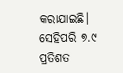କରାଯାଇଛି। ସେହିପରି ୭.୯ ପ୍ରତିଶତ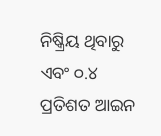ନିଷ୍କ୍ରିୟ ଥିବାରୁ ଏବଂ ୦.୪ ପ୍ରତିଶତ ଆଇନ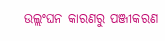ଉଲ୍ଲଂଘନ କାରଣରୁ ପଞ୍ଜୀକରଣ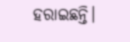ହରାଇଛନ୍ତି।